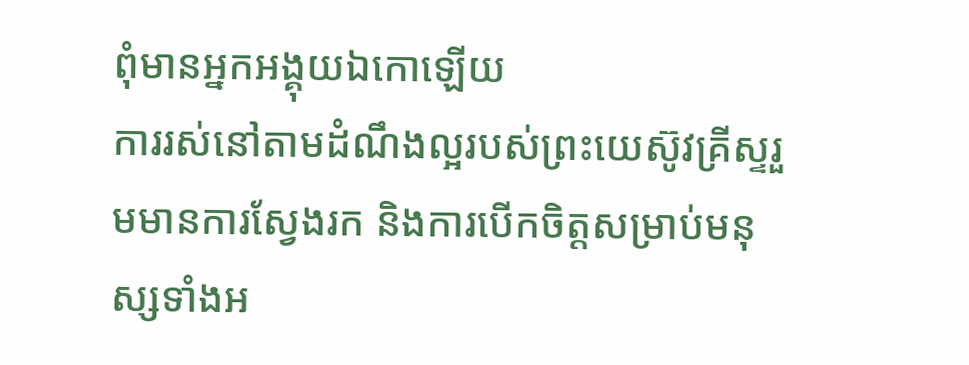ពុំមានអ្នកអង្គុយឯកោឡើយ
ការរស់នៅតាមដំណឹងល្អរបស់ព្រះយេស៊ូវគ្រីស្ទរួមមានការស្វែងរក និងការបើកចិត្តសម្រាប់មនុស្សទាំងអ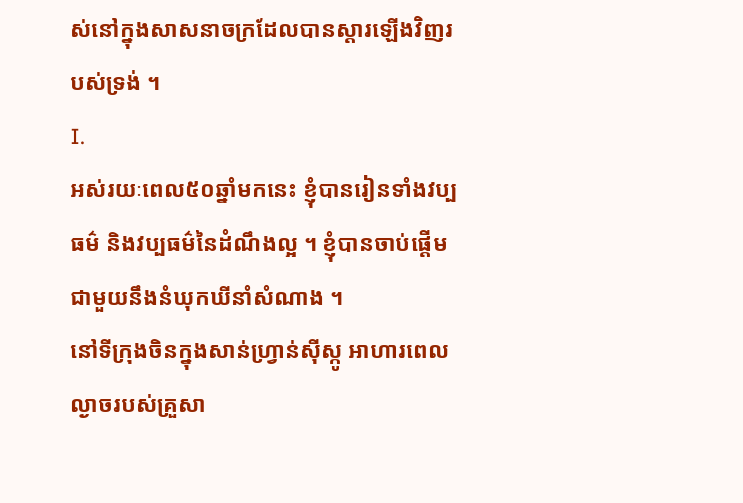ស់នៅក្នុងសាសនាចក្រដែលបានស្តារឡើងវិញរបស់ទ្រង់ ។
I.
អស់រយៈពេល៥០ឆ្នាំមកនេះ ខ្ញុំបានរៀនទាំងវប្បធម៌ និងវប្បធម៌នៃដំណឹងល្អ ។ ខ្ញុំបានចាប់ផ្តើមជាមួយនឹងនំឃុកឃីនាំសំណាង ។
នៅទីក្រុងចិនក្នុងសាន់ហ្វ្រាន់ស៊ីស្កូ អាហារពេលល្ងាចរបស់គ្រួសា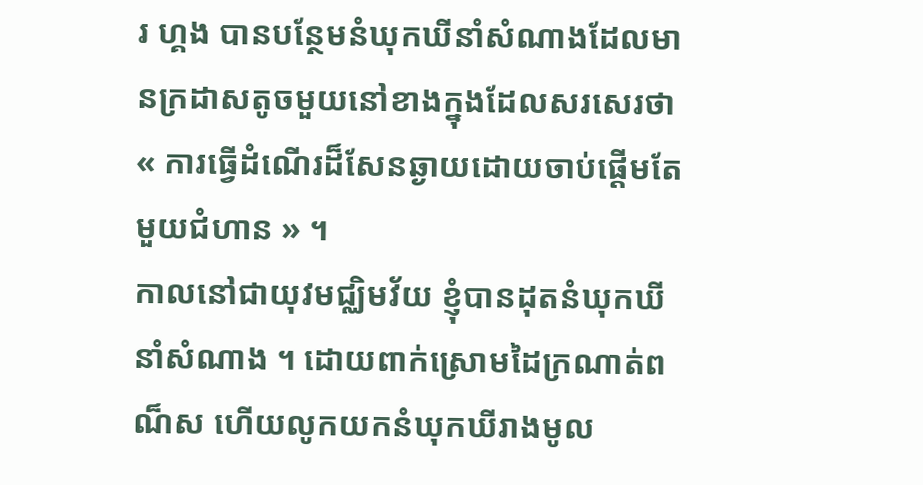រ ហ្គង បានបន្ថែមនំឃុកឃីនាំសំណាងដែលមានក្រដាសតូចមួយនៅខាងក្នុងដែលសរសេរថា « ការធ្វើដំណើរដ៏សែនឆ្ងាយដោយចាប់ផ្តើមតែមួយជំហាន » ។
កាលនៅជាយុវមជ្ឈិមវ័យ ខ្ញុំបានដុតនំឃុកឃីនាំសំណាង ។ ដោយពាក់ស្រោមដៃក្រណាត់ពណ៏ស ហើយលូកយកនំឃុកឃីរាងមូល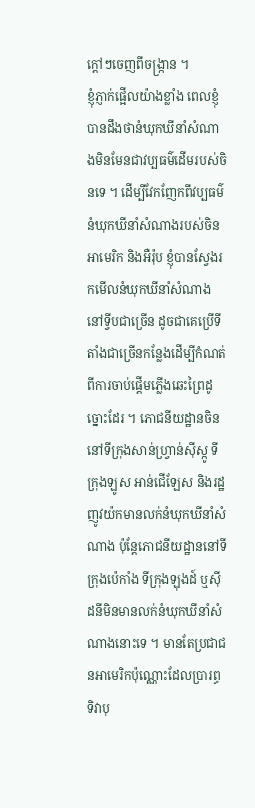ក្ដៅៗចេញពីចង្រ្កាន ។
ខ្ញុំភ្ញាក់ផ្អើលយ៉ាងខ្លាំង ពេលខ្ញុំបានដឹងថានំឃុកឃីនាំសំណាងមិនមែនជាវប្បធម៌ដើមរបស់ចិនទេ ។ ដើម្បីវែកញែកពីវប្បធម៌នំឃុកឃីនាំសំណាងរបស់ចិន អាមេរិក និងអឺរ៉ុប ខ្ញុំបានស្វែងរកមើលនំឃុកឃីនាំសំណាងនៅទ្វីបជាច្រើន ដូចជាគេប្រើទីតាំងជាច្រើនកន្លែងដើម្បីកំណត់ពីការចាប់ផ្តើមភ្លើងឆេះព្រៃដូច្នោះដែរ ។ ភោជនីយដ្ឋានចិននៅទីក្រុងសាន់ហ្វ្រាន់ស៊ីស្កូ ទីក្រុងឡូស អាន់ជើឡែស និងរដ្ឋញូវយ៉កមានលក់នំឃុកឃីនាំសំណាង ប៉ុន្តែភោជនីយដ្ឋាននៅទីក្រុងប៉េកាំង ទីក្រុងឡុងដ៍ ឬស៊ីដនីមិនមានលក់នំឃុកឃីនាំសំណាងនោះទេ ។ មានតែប្រជាជនអាមេរិកប៉ុណ្ណោះដែលប្រារព្ធទិវាបុ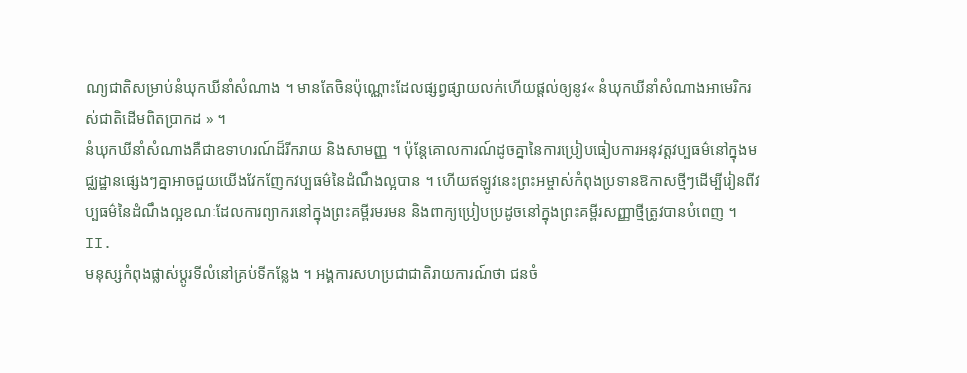ណ្យជាតិសម្រាប់នំឃុកឃីនាំសំណាង ។ មានតែចិនប៉ុណ្ណោះដែលផ្សព្វផ្សាយលក់ហើយផ្តល់ឲ្យនូវ« នំឃុកឃីនាំសំណាងអាមេរិករស់ជាតិដើមពិតប្រាកដ » ។
នំឃុកឃីនាំសំណាងគឺជាឧទាហរណ៍ដ៏រីករាយ និងសាមញ្ញ ។ ប៉ុន្តែគោលការណ៍ដូចគ្នានៃការប្រៀបធៀបការអនុវត្តវប្បធម៌នៅក្នុងមជ្ឈដ្ឋានផ្សេងៗគ្នាអាចជួយយើងវែកញែកវប្បធម៌នៃដំណឹងល្អបាន ។ ហើយឥឡូវនេះព្រះអម្ចាស់កំពុងប្រទានឱកាសថ្មីៗដើម្បីរៀនពីវប្បធម៌នៃដំណឹងល្អខណៈដែលការព្យាករនៅក្នុងព្រះគម្ពីរមរមន និងពាក្យប្រៀបប្រដូចនៅក្នុងព្រះគម្ពីរសញ្ញាថ្មីត្រូវបានបំពេញ ។
II.
មនុស្សកំពុងផ្លាស់ប្តូរទីលំនៅគ្រប់ទីកន្លែង ។ អង្គការសហប្រជាជាតិរាយការណ៍ថា ជនចំ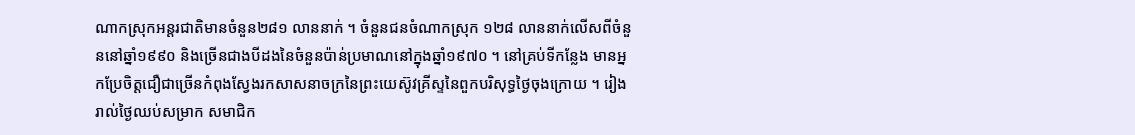ណាកស្រុកអន្តរជាតិមានចំនួន២៨១ លាននាក់ ។ ចំនួនជនចំណាកស្រុក ១២៨ លាននាក់លើសពីចំនួននៅឆ្នាំ១៩៩០ និងច្រើនជាងបីដងនៃចំនួនប៉ាន់ប្រមាណនៅក្នុងឆ្នាំ១៩៧០ ។ នៅគ្រប់ទីកន្លែង មានអ្នកប្រែចិត្តជឿជាច្រើនកំពុងស្វែងរកសាសនាចក្រនៃព្រះយេស៊ូវគ្រីស្ទនៃពួកបរិសុទ្ធថ្ងៃចុងក្រោយ ។ រៀងរាល់ថ្ងៃឈប់សម្រាក សមាជិក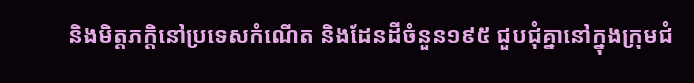និងមិត្តភក្តិនៅប្រទេសកំណើត និងដែនដីចំនួន១៩៥ ជួបជុំគ្នានៅក្នុងក្រុមជំ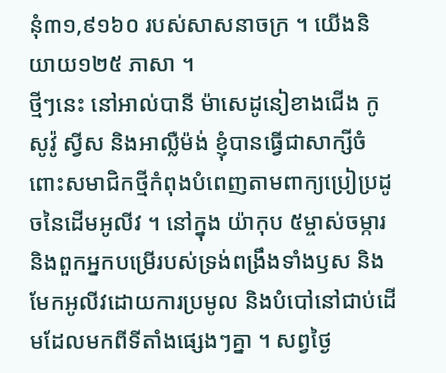នុំ៣១,៩១៦០ របស់សាសនាចក្រ ។ យើងនិយាយ១២៥ ភាសា ។
ថ្មីៗនេះ នៅអាល់បានី ម៉ាសេដូនៀខាងជើង កូសូវ៉ូ ស្វីស និងអាល្លឺម៉ង់ ខ្ញុំបានធ្វើជាសាក្សីចំពោះសមាជិកថ្មីកំពុងបំពេញតាមពាក្យប្រៀប្រដូចនៃដើមអូលីវ ។ នៅក្នុង យ៉ាកុប ៥ម្ចាស់ចម្ការ និងពួកអ្នកបម្រើរបស់ទ្រង់ពង្រឹងទាំងឫស និងមែកអូលីវដោយការប្រមូល និងបំបៅនៅជាប់ដើមដែលមកពីទីតាំងផ្សេងៗគ្នា ។ សព្វថ្ងៃ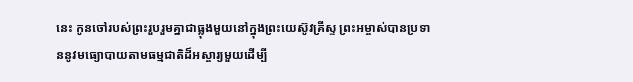នេះ កូនចៅរបស់ព្រះរួបរួមគ្នាជាធ្លុងមួយនៅក្នុងព្រះយេស៊ូវគ្រីស្ទ ព្រះអម្ចាស់បានប្រទាននូវមធ្យោបាយតាមធម្មជាតិដ៏អស្ចារ្យមួយដើម្បី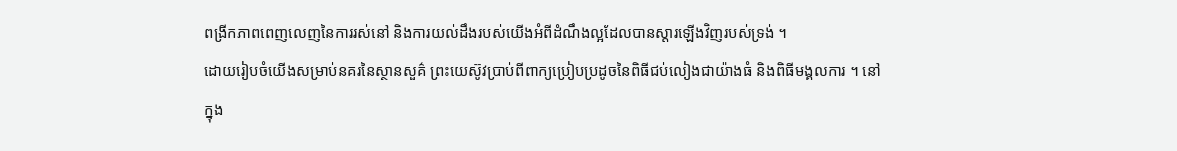ពង្រីកភាពពេញលេញនៃការរស់នៅ និងការយល់ដឹងរបស់យើងអំពីដំណឹងល្អដែលបានស្ដារឡើងវិញរបស់ទ្រង់ ។
ដោយរៀបចំយើងសម្រាប់នគរនៃស្ថានសួគ៌ ព្រះយេស៊ូវប្រាប់ពីពាក្យប្រៀបប្រដូចនៃពិធីជប់លៀងជាយ៉ាងធំ និងពិធីមង្គលការ ។ នៅក្នុង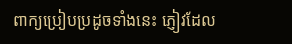ពាក្យប្រៀបប្រដូចទាំងនេះ ភ្ញៀវដែល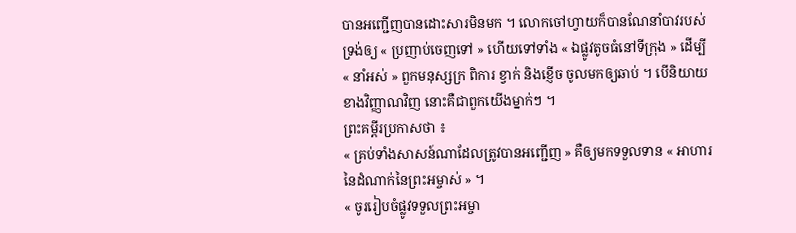បានអញ្ជើញបានដោះសារមិនមក ។ លោកចៅហ្វាយក៏បានណែនាំបាវរបស់ទ្រង់ឲ្យ « ប្រញាប់ចេញទៅ » ហើយទៅទាំង « ឯផ្លូវតូចធំនៅទីក្រុង » ដើម្បី « នាំអស់ » ពួកមនុស្សក្រ ពិការ ខ្វាក់ និងខ្ញើច ចូលមកឲ្យឆាប់ ។ បើនិយាយខាងវិញ្ញាណវិញ នោះគឺជាពួកយើងម្នាក់ៗ ។
ព្រះគម្ពីរប្រកាសថា ៖
« គ្រប់ទាំងសាសន៍ណាដែលត្រូវបានអញ្ជើញ » គឺឲ្យមកទទួលទាន « អាហារនៃដំណាក់នៃព្រះអម្ចាស់ » ។
« ចូររៀបចំផ្លូវទទួលព្រះអម្ចា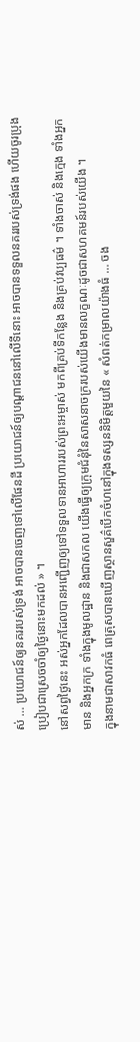ស់ … ប្រយោជន៍ឲ្យនគររបស់ទ្រង់ អាចបានចេញទៅលើផែនដី ប្រយោជន៍ឲ្យបណ្ដាជននៅលើទីនោះ អាចបានទទួលនគររបស់ទ្រង់ផង ហើយចូរប្រុងប្រៀបជាស្រេចចាំឲ្យថ្ងៃនោះមកដល់ » ។
នៅសព្វថ្ងៃនេះ អស់អ្នកដែលបានអញ្ជើញឲ្យទៅទទួលទានអាហាររបស់ព្រះអម្ចាស់ មកពីគ្រប់ទីកន្លែង និងគ្រប់វប្បធម៌ ។ ទាំងចាស់ និងក្មេង ទាំងអ្នកមាន និងអ្នកក្រ ទាំងក្នុងមូលដ្ឋាន និងជាសកល យើងធ្វើឲ្យក្រុមជំនុំនៃសាសនាចក្ររបស់យើងមានលក្ខណៈដូចជាសហគមន៍របស់យើង ។
ក្នុងនាមជាសាវកធំ ពេត្រុសបានឃើញស្ថានសួគ៌បើកចំហនៅក្នុងទស្សននិមិត្តមួយនៃ « សំពត់កម្រាលយ៉ាងធំ … ចង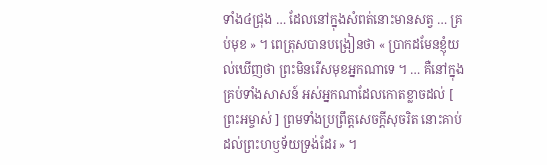ទាំង៤ជ្រុង … ដែលនៅក្នុងសំពត់នោះមានសត្វ … គ្រប់មុខ » ។ ពេត្រុសបានបង្រៀនថា « ប្រាកដមែនខ្ញុំយល់ឃើញថា ព្រះមិនរើសមុខអ្នកណាទេ ។ … គឺនៅក្នុងគ្រប់ទាំងសាសន៍ អស់អ្នកណាដែលកោតខ្លាចដល់ [ ព្រះអម្ចាស់ ] ព្រមទាំងប្រព្រឹត្តសេចក្តីសុចរិត នោះគាប់ដល់ព្រះហឫទ័យទ្រង់ដែរ » ។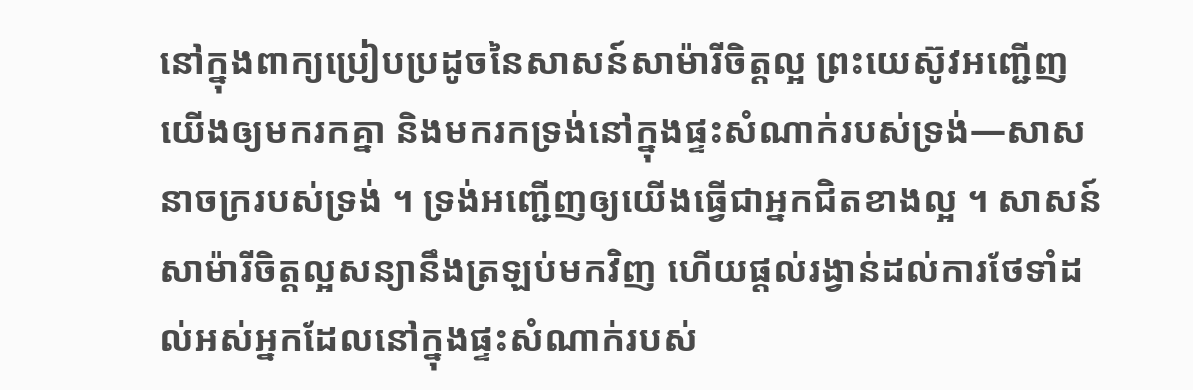នៅក្នុងពាក្យប្រៀបប្រដូចនៃសាសន៍សាម៉ារីចិត្តល្អ ព្រះយេស៊ូវអញ្ជើញយើងឲ្យមករកគ្នា និងមករកទ្រង់នៅក្នុងផ្ទះសំណាក់របស់ទ្រង់—សាសនាចក្ររបស់ទ្រង់ ។ ទ្រង់អញ្ជើញឲ្យយើងធ្វើជាអ្នកជិតខាងល្អ ។ សាសន៍សាម៉ារីចិត្តល្អសន្យានឹងត្រឡប់មកវិញ ហើយផ្ដល់រង្វាន់ដល់ការថែទាំដល់អស់អ្នកដែលនៅក្នុងផ្ទះសំណាក់របស់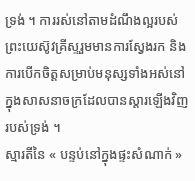ទ្រង់ ។ ការរស់នៅតាមដំណឹងល្អរបស់ព្រះយេស៊ូវគ្រីស្ទរួមមានការស្វែងរក និងការបើកចិត្តសម្រាប់មនុស្សទាំងអស់នៅក្នុងសាសនាចក្រដែលបានស្តារឡើងវិញរបស់ទ្រង់ ។
ស្មារតីនៃ « បន្ទប់នៅក្នុងផ្ទះសំណាក់ »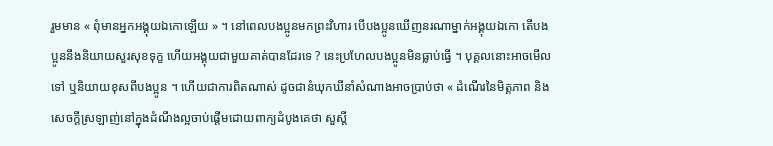រួមមាន « ពុំមានអ្នកអង្គុយឯកោឡើយ » ។ នៅពេលបងប្អូនមកព្រះវិហារ បើបងប្អូនឃើញនរណាម្នាក់អង្គុយឯកោ តើបងប្អូននឹងនិយាយសួរសុខទុក្ខ ហើយអង្គុយជាមួយគាត់បានដែរទេ ? នេះប្រហែលបងប្អូនមិនធ្លាប់ធ្វើ ។ បុគ្គលនោះអាចមើលទៅ ឬនិយាយខុសពីបងប្អូន ។ ហើយជាការពិតណាស់ ដូចជានំឃុកឃីនាំសំណាងអាចប្រាប់ថា « ដំណើរនៃមិត្តភាព និងសេចក្តីស្រឡាញ់នៅក្នុងដំណឹងល្អចាប់ផ្ដើមដោយពាក្យដំបូងគេថា សួស្ដី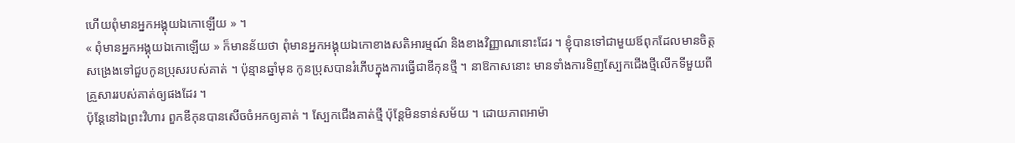ហើយពុំមានអ្នកអង្គុយឯកោឡើយ » ។
« ពុំមានអ្នកអង្គុយឯកោឡើយ » ក៏មានន័យថា ពុំមានអ្នកអង្គុយឯកោខាងសតិអារម្មណ៍ និងខាងវិញ្ញាណនោះដែរ ។ ខ្ញុំបានទៅជាមួយឪពុកដែលមានចិត្តសង្រេងទៅជួបកូនប្រុសរបស់គាត់ ។ ប៉ុន្មានឆ្នាំមុន កូនប្រុសបានរំភើបក្នុងការធ្វើជាឌីកុនថ្មី ។ នាឱកាសនោះ មានទាំងការទិញស្បែកជើងថ្មីលើកទីមួយពីគ្រួសាររបស់គាត់ឲ្យផងដែរ ។
ប៉ុន្តែនៅឯព្រះវិហារ ពួកឌីកុនបានសើចចំអកឲ្យគាត់ ។ ស្បែកជើងគាត់ថ្មី ប៉ុន្តែមិនទាន់សម័យ ។ ដោយភាពអាម៉ា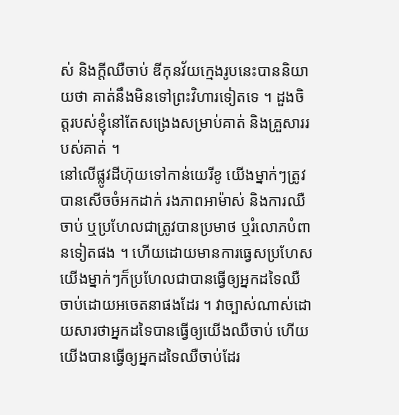ស់ និងក្ដីឈឺចាប់ ឌីកុនវ័យក្មេងរូបនេះបាននិយាយថា គាត់នឹងមិនទៅព្រះវិហារទៀតទេ ។ ដួងចិត្តរបស់ខ្ញុំនៅតែសង្រេងសម្រាប់គាត់ និងគ្រួសាររបស់គាត់ ។
នៅលើផ្លូវដីហ៊ុយទៅកាន់យេរីខូ យើងម្នាក់ៗត្រូវបានសើចចំអកដាក់ រងភាពអាម៉ាស់ និងការឈឺចាប់ ឬប្រហែលជាត្រូវបានប្រមាថ ឬរំលោភបំពានទៀតផង ។ ហើយដោយមានការធ្វេសប្រហែស យើងម្នាក់ៗក៏ប្រហែលជាបានធ្វើឲ្យអ្នកដទៃឈឺចាប់ដោយអចេតនាផងដែរ ។ វាច្បាស់ណាស់ដោយសារថាអ្នកដទៃបានធ្វើឲ្យយើងឈឺចាប់ ហើយយើងបានធ្វើឲ្យអ្នកដទៃឈឺចាប់ដែរ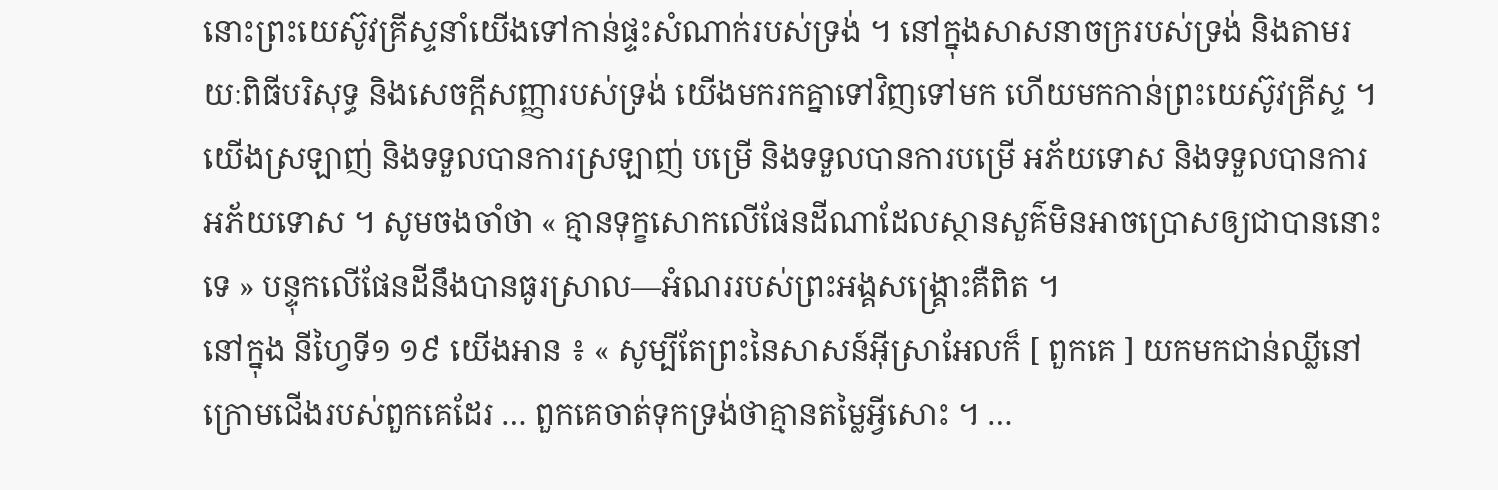នោះព្រះយេស៊ូវគ្រីស្ទនាំយើងទៅកាន់ផ្ទះសំណាក់របស់ទ្រង់ ។ នៅក្នុងសាសនាចក្ររបស់ទ្រង់ និងតាមរយៈពិធីបរិសុទ្ធ និងសេចក្តីសញ្ញារបស់ទ្រង់ យើងមករកគ្នាទៅវិញទៅមក ហើយមកកាន់ព្រះយេស៊ូវគ្រីស្ទ ។ យើងស្រឡាញ់ និងទទួលបានការស្រឡាញ់ បម្រើ និងទទួលបានការបម្រើ អភ័យទោស និងទទួលបានការអភ័យទោស ។ សូមចងចាំថា « គ្មានទុក្ខសោកលើផែនដីណាដែលស្ថានសួគ៌មិនអាចប្រោសឲ្យជាបាននោះទេ » បន្ទុកលើផែនដីនឹងបានធូរស្រាល—អំណររបស់ព្រះអង្គសង្រ្គោះគឺពិត ។
នៅក្នុង នីហ្វៃទី១ ១៩ យើងអាន ៖ « សូម្បីតែព្រះនៃសាសន៍អ៊ីស្រាអែលក៏ [ ពួកគេ ] យកមកជាន់ឈ្លីនៅក្រោមជើងរបស់ពួកគេដែរ … ពួកគេចាត់ទុកទ្រង់ថាគ្មានតម្លៃអ្វីសោះ ។ …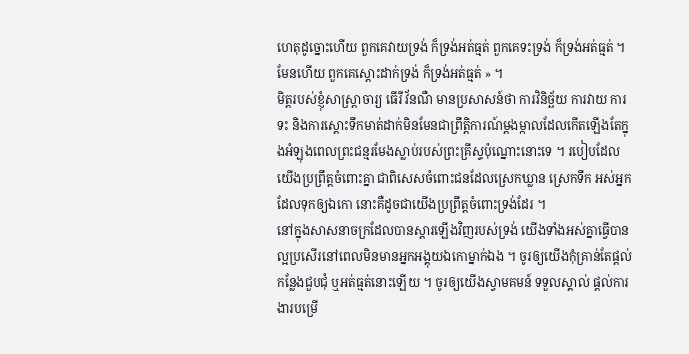ហេតុដូច្នោះហើយ ពួកគេវាយទ្រង់ ក៏ទ្រង់អត់ធ្មត់ ពួកគេទះទ្រង់ ក៏ទ្រង់អត់ធ្មត់ ។ មែនហើយ ពួកគេស្ដោះដាក់ទ្រង់ ក៏ទ្រង់អត់ធ្មត់ » ។
មិត្តរបស់ខ្ញុំសាស្រ្តាចារ្យ ធើរី វ័នណឺ មានប្រសាសន៍ថា ការវិនិច្ឆ័យ ការវាយ ការទះ និងការស្ដោះទឹកមាត់ដាក់មិនមែនជាព្រឹត្តិការណ៍ម្តងម្កាលដែលកើតឡើងតែក្នុងអំឡុងពេលព្រះជន្មរមែងស្លាប់របស់ព្រះគ្រីស្ទប៉ុណ្នោះនោះទេ ។ របៀបដែលយើងប្រព្រឹត្តចំពោះគ្នា ជាពិសេសចំពោះជនដែលស្រេកឃ្លាន ស្រេកទឹក អស់អ្នកដែលទុកឲ្យឯកោ នោះគឺដូចជាយើងប្រព្រឹត្តចំពោះទ្រង់ដែរ ។
នៅក្នុងសាសនាចក្រដែលបានស្ដារឡើងវិញរបស់ទ្រង់ យើងទាំងអស់គ្នាធ្វើបានល្អប្រសើរនៅពេលមិនមានអ្នកអង្គុយឯកោម្នាក់ឯង ។ ចូរឲ្យយើងកុំគ្រាន់តែផ្ដល់កន្លែងជួបជុំ ឬអត់ធ្មត់នោះឡើយ ។ ចូរឲ្យយើងស្វាមគមន៍ ទទួលស្គាល់ ផ្ដល់ការងារបម្រើ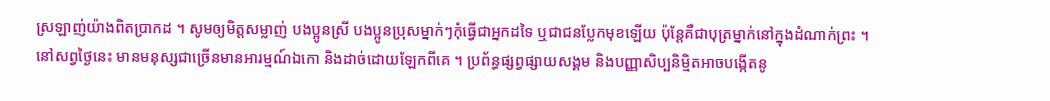ស្រឡាញ់យ៉ាងពិតប្រាកដ ។ សូមឲ្យមិត្តសម្លាញ់ បងប្អូនស្រី បងប្អូនប្រុសម្នាក់ៗកុំធ្វើជាអ្នកដទៃ ឬជាជនប្លែកមុខឡើយ ប៉ុន្តែគឺជាបុត្រម្នាក់នៅក្នុងដំណាក់ព្រះ ។
នៅសព្វថ្ងៃនេះ មានមនុស្សជាច្រើនមានអារម្មណ៍ឯកោ និងដាច់ដោយឡែកពីគេ ។ ប្រព័ន្ធផ្សព្វផ្សាយសង្គម និងបញ្ញាសិប្បនិម្មិតអាចបង្កើតនូ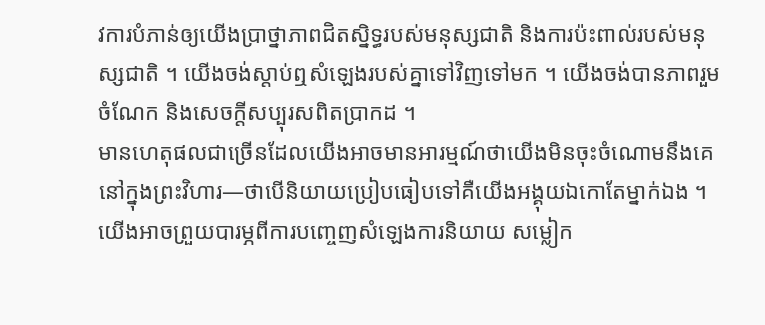វការបំភាន់ឲ្យយើងប្រាថ្នាភាពជិតស្និទ្ធរបស់មនុស្សជាតិ និងការប៉ះពាល់របស់មនុស្សជាតិ ។ យើងចង់ស្តាប់ឮសំឡេងរបស់គ្នាទៅវិញទៅមក ។ យើងចង់បានភាពរួមចំណែក និងសេចក្តីសប្បុរសពិតប្រាកដ ។
មានហេតុផលជាច្រើនដែលយើងអាចមានអារម្មណ៍ថាយើងមិនចុះចំណោមនឹងគេនៅក្នុងព្រះវិហារ—ថាបើនិយាយប្រៀបធៀបទៅគឺយើងអង្គុយឯកោតែម្នាក់ឯង ។ យើងអាចព្រួយបារម្ភពីការបញ្ចេញសំឡេងការនិយាយ សម្លៀក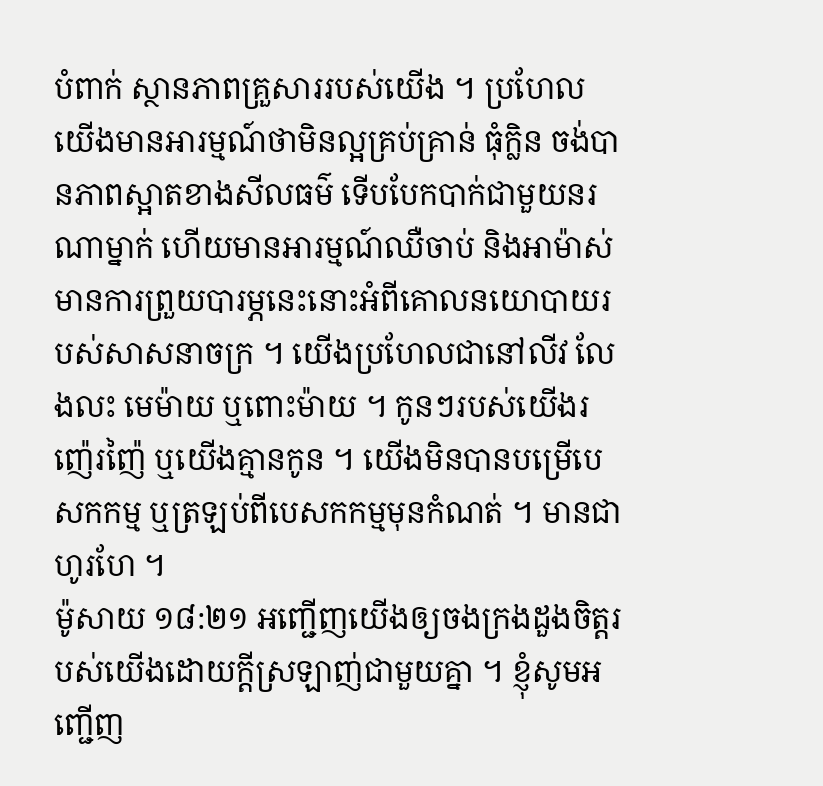បំពាក់ ស្ថានភាពគ្រួសាររបស់យើង ។ ប្រហែលយើងមានអារម្មណ៍ថាមិនល្អគ្រប់គ្រាន់ ធុំក្លិន ចង់បានភាពស្អាតខាងសីលធម៌ ទើបបែកបាក់ជាមួយនរណាម្នាក់ ហើយមានអារម្មណ៍ឈឺចាប់ និងអាម៉ាស់ មានការព្រួយបារម្ភនេះនោះអំពីគោលនយោបាយរបស់សាសនាចក្រ ។ យើងប្រហែលជានៅលីវ លែងលះ មេម៉ាយ ឬពោះម៉ាយ ។ កូនៗរបស់យើងរញ៉េរញ៉ៃ ឬយើងគ្មានកូន ។ យើងមិនបានបម្រើបេសកកម្ម ឬត្រឡប់ពីបេសកកម្មមុនកំណត់ ។ មានជាហូរហែ ។
ម៉ូសាយ ១៨:២១ អញ្ជើញយើងឲ្យចងក្រងដួងចិត្តរបស់យើងដោយក្ដីស្រឡាញ់ជាមួយគ្នា ។ ខ្ញុំសូមអញ្ជើញ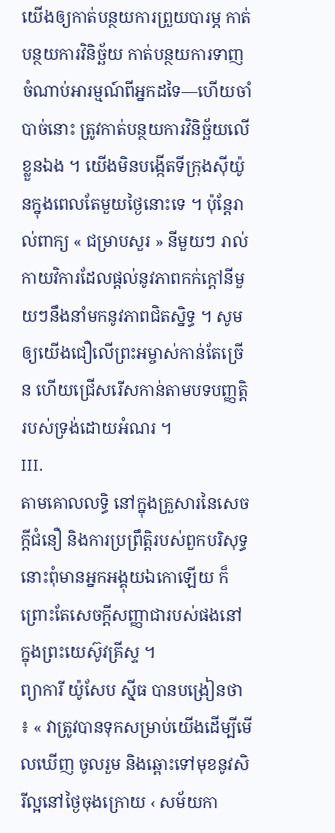យើងឲ្យកាត់បន្ថយការព្រួយបារម្ភ កាត់បន្ថយការវិនិច្ឆ័យ កាត់បន្ថយការទាញចំណាប់អារម្មណ៍ពីអ្នកដទៃ—ហើយចាំបាច់នោះ ត្រូវកាត់បន្ថយការវិនិច្ឆ័យលើខ្លួនឯង ។ យើងមិនបង្កើតទីក្រុងស៊ីយ៉ូនក្នុងពេលតែមួយថ្ងៃនោះទេ ។ ប៉ុន្តែរាល់ពាក្យ « ជម្រាបសួរ » នីមួយៗ រាល់កាយវិការដែលផ្ដល់នូវភាពកក់ក្ដៅនីមួយៗនឹងនាំមកនូវភាពជិតស្និទ្ធ ។ សូមឲ្យយើងជឿលើព្រះអម្ចាស់កាន់តែច្រើន ហើយជ្រើសរើសកាន់តាមបទបញ្ញត្តិរបស់ទ្រង់ដោយអំណរ ។
III.
តាមគោលលទ្ធិ នៅក្នុងគ្រួសារនៃសេចក្តីជំនឿ និងការប្រព្រឹត្តិរបស់ពួកបរិសុទ្ធ នោះពុំមានអ្នកអង្គុយឯកោឡើយ ក៏ព្រោះតែសេចក្តីសញ្ញាជារបស់ផងនៅក្នុងព្រះយេស៊ូវគ្រីស្ទ ។
ព្យាការី យ៉ូសែប ស៊្មីធ បានបង្រៀនថា ៖ « វាត្រូវបានទុកសម្រាប់យើងដើម្បីមើលឃើញ ចូលរួម និងឆ្ពោះទៅមុខនូវសិរីល្អនៅថ្ងៃចុងក្រោយ ‹ សម័យកា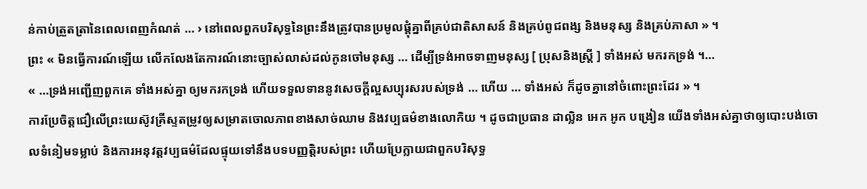ន់កាប់ត្រួតត្រានៃពេលពេញកំណត់ … › នៅពេលពួកបរិសុទ្ធនៃព្រះនឹងត្រូវបានប្រមូលផ្តុំគ្នាពីគ្រប់ជាតិសាសន៍ និងគ្រប់ពូជពង្ស និងមនុស្ស និងគ្រប់ភាសា » ។
ព្រះ « មិនធ្វើការណ៍ឡើយ លើកលែងតែការណ៍នោះច្បាស់លាស់ដល់កូនចៅមនុស្ស … ដើម្បីទ្រង់អាចទាញមនុស្ស [ ប្រុសនិងស្រ្តី ] ទាំងអស់ មករកទ្រង់ ។…
« …ទ្រង់អញ្ជើញពួកគេ ទាំងអស់គ្នា ឲ្យមករកទ្រង់ ហើយទទួលទាននូវសេចក្ដីល្អសប្បុរសរបស់ទ្រង់ … ហើយ … ទាំងអស់ ក៏ដូចគ្នានៅចំពោះព្រះដែរ » ។
ការប្រែចិត្តជឿលើព្រះយេស៊ូវគ្រីស្ទតម្រូវឲ្យសម្រាតចោលភាពខាងសាច់ឈាម និងវប្បធម៌ខាងលោកិយ ។ ដូចជាប្រធាន ដាល្លិន អេក អូក បង្រៀន យើងទាំងអស់គ្នាថាឲ្យបោះបង់ចោលទំនៀមទម្លាប់ និងការអនុវត្តវប្បធម៌ដែលផ្ទុយទៅនឹងបទបញ្ញត្តិរបស់ព្រះ ហើយប្រែក្លាយជាពួកបរិសុទ្ធ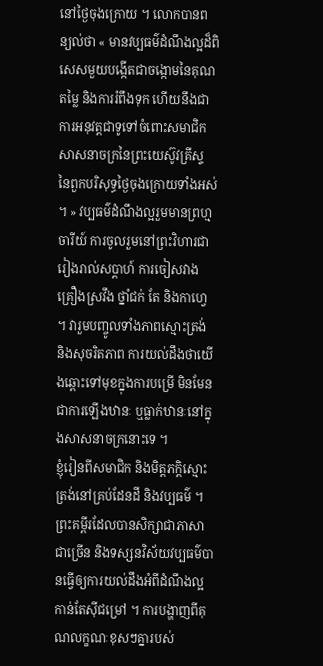នៅថ្ងៃចុងក្រោយ ។ លោកបានពន្យល់ថា « មានវប្បធម៌ដំណឹងល្អដ៏ពិសេសមួយបង្កើតជាចង្កោមនៃគុណតម្លៃ និងការរំពឹងទុក ហើយនឹងជាការអនុវត្តជាទូទៅចំពោះសមាជិកសាសនាចក្រនៃព្រះយេស៊ូវគ្រីស្ទ នៃពួកបរិសុទ្ធថ្ងៃចុងក្រោយទាំងអស់ ។ » វប្បធម៌ដំណឹងល្អរួមមានព្រហ្មចារីយ៍ ការចូលរួមនៅព្រះវិហារជារៀងរាល់សប្តាហ៍ ការចៀសវាងគ្រឿងស្រវឹង ថ្នាំជក់ តែ និងកាហ្វេ ។ វារួមបញ្ចូលទាំងភាពស្មោះត្រង់ និងសុចរិតភាព ការយល់ដឹងថាយើងឆ្ពោះទៅមុខក្នុងការបម្រើ មិនមែនជាការឡើងឋានៈ ឬធ្លាក់ឋានៈនៅក្នុងសាសនាចក្រនោះទេ ។
ខ្ញុំរៀនពីសមាជិក និងមិត្តភក្តិស្មោះត្រង់នៅគ្រប់ដែនដី និងវប្បធម៌ ។ ព្រះគម្ពីរដែលបានសិក្សាជាភាសាជាច្រើន និងទស្សនវិស័យវប្បធម៌បានធ្វើឲ្យការយល់ដឹងអំពីដំណឹងល្អកាន់តែស៊ីជម្រៅ ។ ការបង្ហាញពីគុណលក្ខណៈខុសៗគ្នារបស់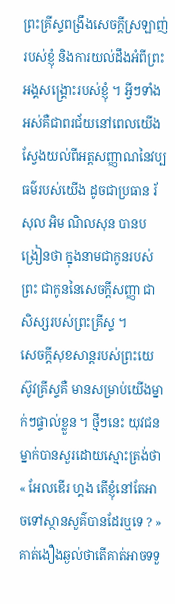ព្រះគ្រីស្ទពង្រឹងសេចក្តីស្រឡាញ់របស់ខ្ញុំ និងការយល់ដឹងអំពីព្រះអង្គសង្រ្គោះរបស់ខ្ញុំ ។ អ្វីៗទាំងអស់គឺជាពរជ័យនៅពេលយើងស្វែងយល់ពីអត្តសញ្ញាណនៃវប្បធម៌របស់យើង ដូចជាប្រធាន រ័សុល អិម ណិលសុន បានបង្រៀនថា ក្នុងនាមជាកូនរបស់ព្រះ ជាកូននៃសេចក្តីសញ្ញា ជាសិស្សរបស់ព្រះគ្រីស្ទ ។
សេចក្តីសុខសាន្តរបស់ព្រះយេស៊ូវគ្រីស្ទគឺ មានសម្រាប់យើងម្នាក់ៗផ្ទាល់ខ្លួន ។ ថ្មីៗនេះ យុវជនម្នាក់បានសួរដោយស្មោះត្រង់ថា « អែលឌើរ ហ្គង តើខ្ញុំនៅតែអាចទៅស្ថានសួគ៌បានដែរឬទេ ? » គាត់ងឿងឆ្ងល់ថាតើគាត់អាចទទួ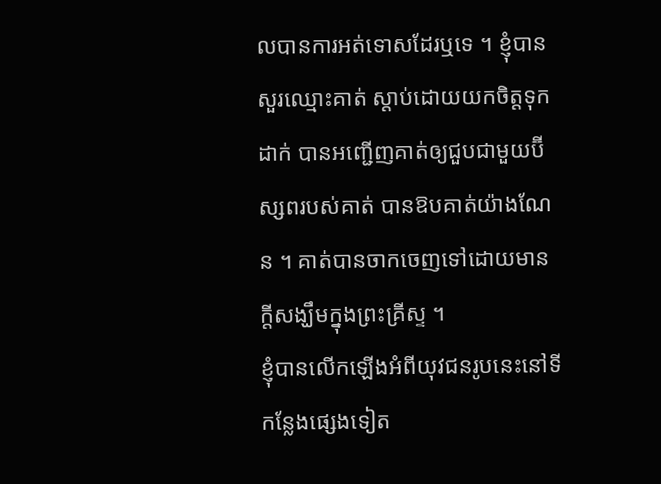លបានការអត់ទោសដែរឬទេ ។ ខ្ញុំបានសួរឈ្មោះគាត់ ស្តាប់ដោយយកចិត្តទុកដាក់ បានអញ្ជើញគាត់ឲ្យជួបជាមួយប៊ីស្សពរបស់គាត់ បានឱបគាត់យ៉ាងណែន ។ គាត់បានចាកចេញទៅដោយមានក្តីសង្ឃឹមក្នុងព្រះគ្រីស្ទ ។
ខ្ញុំបានលើកឡើងអំពីយុវជនរូបនេះនៅទីកន្លែងផ្សេងទៀត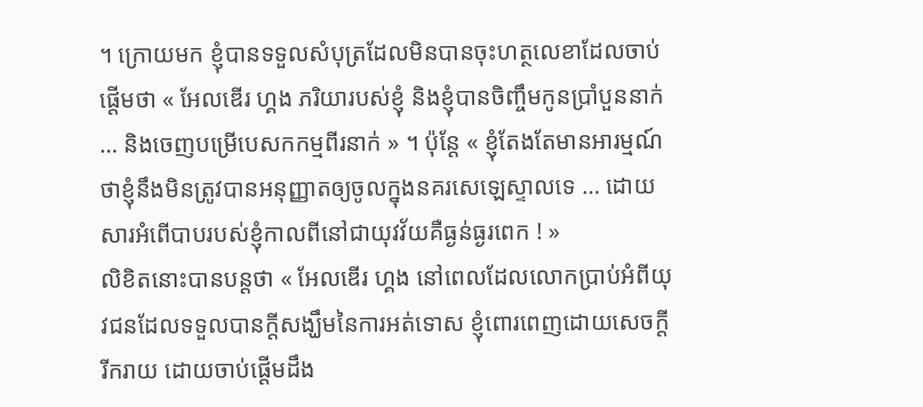។ ក្រោយមក ខ្ញុំបានទទួលសំបុត្រដែលមិនបានចុះហត្ថលេខាដែលចាប់ផ្តើមថា « អែលឌើរ ហ្គង ភរិយារបស់ខ្ញុំ និងខ្ញុំបានចិញ្ចឹមកូនប្រាំបួននាក់ … និងចេញបម្រើបេសកកម្មពីរនាក់ » ។ ប៉ុន្តែ « ខ្ញុំតែងតែមានអារម្មណ៍ថាខ្ញុំនឹងមិនត្រូវបានអនុញ្ញាតឲ្យចូលក្នុងនគរសេឡេស្ទាលទេ … ដោយសារអំពើបាបរបស់ខ្ញុំកាលពីនៅជាយុវវ័យគឺធ្ងន់ធ្ងរពេក ! »
លិខិតនោះបានបន្តថា « អែលឌើរ ហ្គង នៅពេលដែលលោកប្រាប់អំពីយុវជនដែលទទួលបានក្តីសង្ឃឹមនៃការអត់ទោស ខ្ញុំពោរពេញដោយសេចក្តីរីករាយ ដោយចាប់ផ្តើមដឹង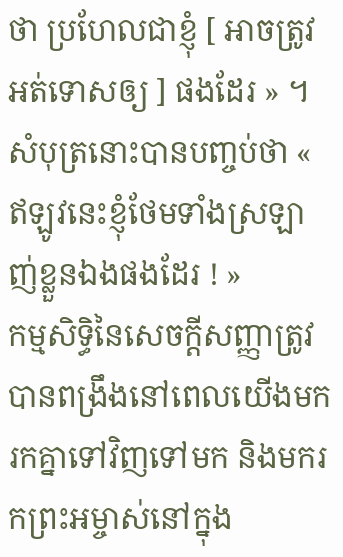ថា ប្រហែលជាខ្ញុំ [ អាចត្រូវអត់ទោសឲ្យ ] ផងដែរ » ។ សំបុត្រនោះបានបញ្ចប់ថា « ឥឡូវនេះខ្ញុំថែមទាំងស្រឡាញ់ខ្លួនឯងផងដែរ ! »
កម្មសិទ្ធិនៃសេចក្ដីសញ្ញាត្រូវបានពង្រឹងនៅពេលយើងមករកគ្នាទៅវិញទៅមក និងមករកព្រះអម្ចាស់នៅក្នុង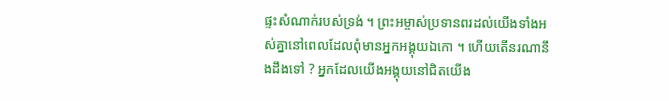ផ្ទះសំណាក់របស់ទ្រង់ ។ ព្រះអម្ចាស់ប្រទានពរដល់យើងទាំងអស់គ្នានៅពេលដែលពុំមានអ្នកអង្គុយឯកោ ។ ហើយតើនរណានឹងដឹងទៅ ? អ្នកដែលយើងអង្គុយនៅជិតយើង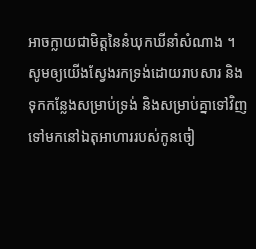អាចក្លាយជាមិត្តនៃនំឃុកឃីនាំសំណាង ។ សូមឲ្យយើងស្វែងរកទ្រង់ដោយរាបសារ និងទុកកន្លែងសម្រាប់ទ្រង់ និងសម្រាប់គ្នាទៅវិញទៅមកនៅឯតុអាហាររបស់កូនចៀ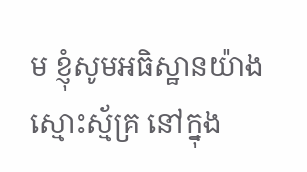ម ខ្ញុំសូមអធិស្ឋានយ៉ាងស្មោះស្ម័គ្រ នៅក្នុង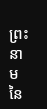ព្រះនាមនៃ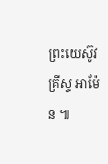ព្រះយេស៊ូវគ្រីស្ទ អាម៉ែន ៕